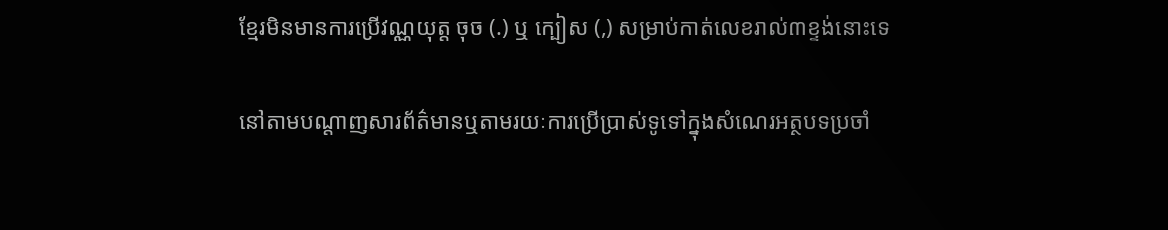ខ្មែរមិនមានការប្រើវណ្ណយុត្ត ចុច (.) ឬ ក្បៀស (,) សម្រាប់កាត់លេខរាល់៣ខ្ទង់នោះទេ

នៅតាមបណ្តាញសារព័ត៌មានឬតាមរយៈការប្រើប្រាស់ទូទៅក្នុងសំណេរអត្ថបទប្រចាំ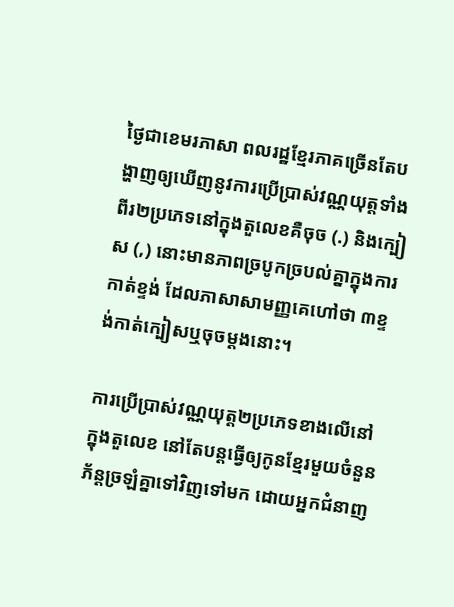ថ្ងៃជាខេមរភាសា ពលរដ្ឋខ្មែរភាគច្រើនតែបង្ហាញឲ្យឃើញនូវការប្រើប្រាស់វណ្ណយុត្តទាំងពីរ២ប្រភេទនៅក្នុងតួលេខគឺចុច (.) និងក្បៀស (,) នោះមានភាពច្របូកច្របល់គ្នាក្នុងការកាត់ខ្ទង់ ដែលភាសាសាមញ្ញគេហៅថា ៣ខ្ទង់កាត់ក្បៀសឬចុចម្តងនោះ។

ការប្រើប្រាស់វណ្ណយុត្ត២ប្រភេទខាងលើនៅក្នុងតួលេខ នៅតែបន្តធ្វើឲ្យកូនខ្មែរមួយចំនួនភ័ន្តច្រឡំគ្នាទៅវិញទៅមក ដោយអ្នកជំនាញ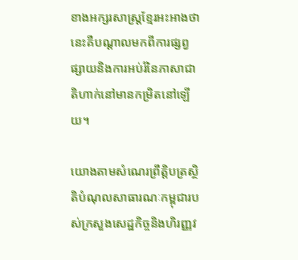ខាងអក្សរសាស្រ្តខ្មែរអះអាងថានេះគឺបណ្តាលមកពីការផ្សព្វផ្សាយនិងការអប់រំនៃភាសាជាតិហាក់នៅមានកម្រិតនៅឡើយ។

យោងតាមសំណេរព្រឹត្តិបត្រស្ថិតិបំណុលសាធារណៈកម្ពុជារបស់ក្រសួងសេដ្ឋកិច្ចនិងហិរញ្ញវ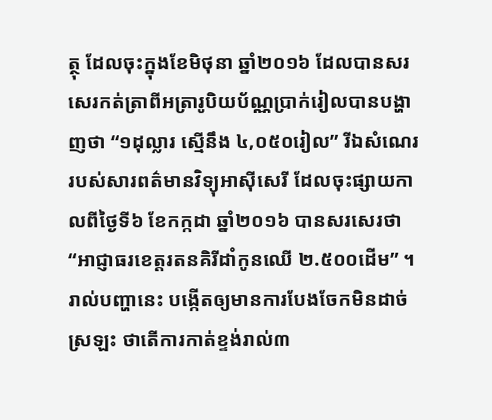ត្ថុ ដែលចុះក្នុងខែមិថុនា ឆ្នាំ២០១៦ ដែលបានសរសេរកត់ត្រាពីអត្រារូបិយប័ណ្ណប្រាក់រៀលបានបង្ហាញថា “១ដុល្លារ ស្មើនឹង ៤,០៥០រៀល” រីឯសំណេររបស់សារពត៌មានវិទ្យុអាស៊ីសេរី ដែលចុះផ្សាយកាលពីថ្ងៃទី៦ ខែកក្កដា ឆ្នាំ២០១៦ បានសរសេរថា “អាជ្ញាធរខេត្តរតនគិរីដាំកូនឈើ ២.៥០០ដើម” ។ រាល់បញ្ហានេះ បង្កើតឲ្យមានការបែងចែកមិនដាច់ស្រឡះ ថាតើការកាត់ខ្ទង់រាល់៣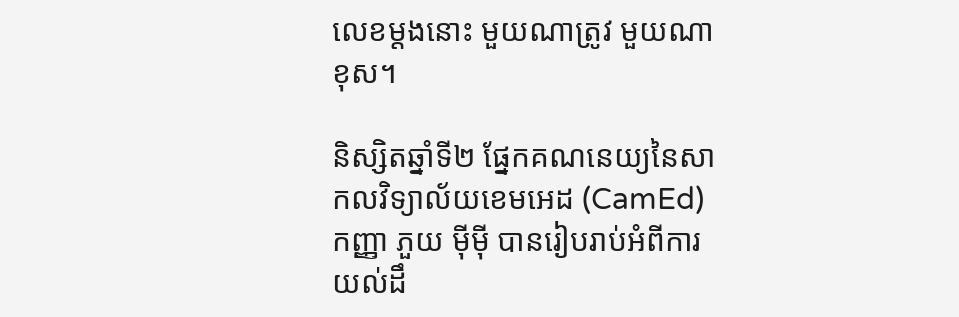លេខម្តងនោះ មួយណាត្រូវ មួយណាខុស។

និស្សិតឆ្នាំទី២ ផ្នែកគណនេយ្យនៃសាកលវិទ្យាល័យខេមអេដ (CamEd) កញ្ញា ភួយ ម៉ីម៉ី បានរៀបរាប់អំពីការយល់ដឹ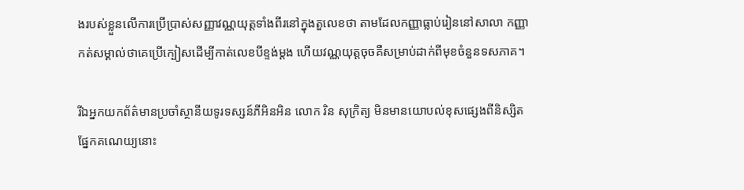ងរបស់ខ្លួនលើការប្រើប្រាស់សញ្ញាវណ្ណយុត្តទាំងពីរនៅក្នុងតួលេខថា តាមដែលកញ្ញាធ្លាប់រៀននៅសាលា កញ្ញាកត់សម្គាល់ថាគេប្រើក្បៀសដើម្បីកាត់លេខបីខ្ទង់ម្តង ហើយវណ្ណយុត្តចុចគឺសម្រាប់ដាក់ពីមុខចំនួនទសភាគ។

រីឯអ្នកយកព័ត៌មានប្រចាំស្ថានីយទូរទស្សន៍ភីអិនអិន លោក រិន សុក្រិត្យ មិនមានយោបល់ខុសផ្សេងពីនិស្សិតផ្នែកគណេយ្យនោះ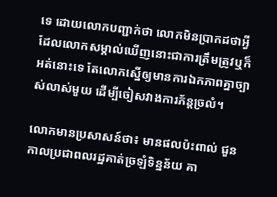ទេ ដោយលោកបញ្ជាក់ថា លោកមិនប្រាកដថាអ្វីដែលលោកសម្គាល់ឃើញនោះជាការត្រឹមត្រូវឬក៏អត់នោះទេ តែលោកស្នើឲ្យមានការឯកភាពគ្នាច្បាស់លាស់មួយ ដើម្បីចៀសវាងការភ័ន្តច្រលំ។

លោកមានប្រសាសន៍ថា៖ មានផលប៉ះពាល់ ជួនកាលប្រជាពលរដ្ឋគាត់ច្រឡំទិន្នន័យ គា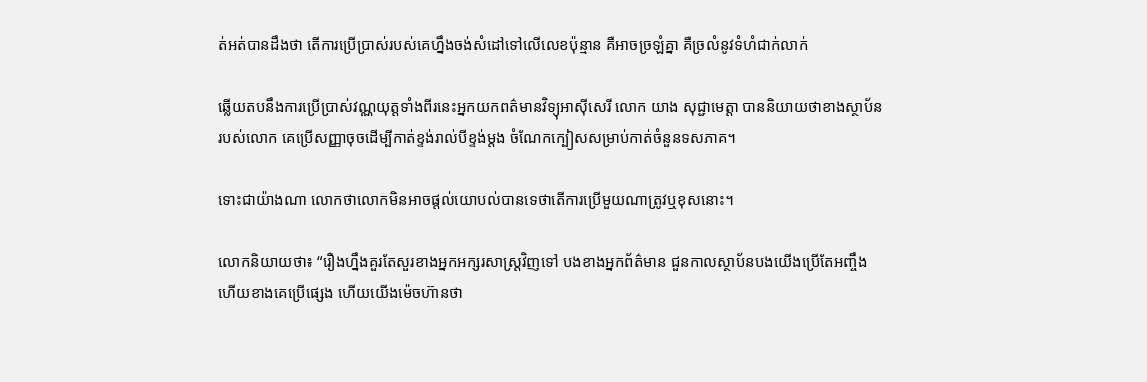ត់អត់បានដឹងថា តើការប្រើប្រាស់របស់គេហ្នឹងចង់សំដៅទៅលើលេខប៉ុន្មាន គឺអាចច្រឡំគ្នា គឺច្រលំនូវទំហំជាក់លាក់

ឆ្លើយតបនឹងការប្រើប្រាស់វណ្ណយុត្តទាំងពីរនេះអ្នកយកពត៌មានវិទ្យុអាស៊ីសេរី លោក យាង សុជ្ជាមេត្តា បាននិយាយថាខាងស្ថាប័នរបស់លោក គេប្រើសញ្ញាចុចដើម្បីកាត់ខ្ទង់រាល់បីខ្ទង់ម្តង ចំណែកក្បៀសសម្រាប់កាត់ចំនួនទសភាគ។

ទោះជាយ៉ាងណា លោកថាលោកមិនអាចផ្តល់យោបល់បានទេថាតើការប្រើមួយណាត្រូវឬខុសនោះ។

លោកនិយាយថា៖ “រឿងហ្នឹងគួរតែសួរខាងអ្នកអក្សរសាស្រ្តវិញទៅ បងខាងអ្នកព័ត៌មាន ជួនកាលស្ថាប័នបងយើងប្រើតែអញ្ចឹង ហើយខាងគេប្រើផ្សេង ហើយយើងម៉េចហ៊ានថា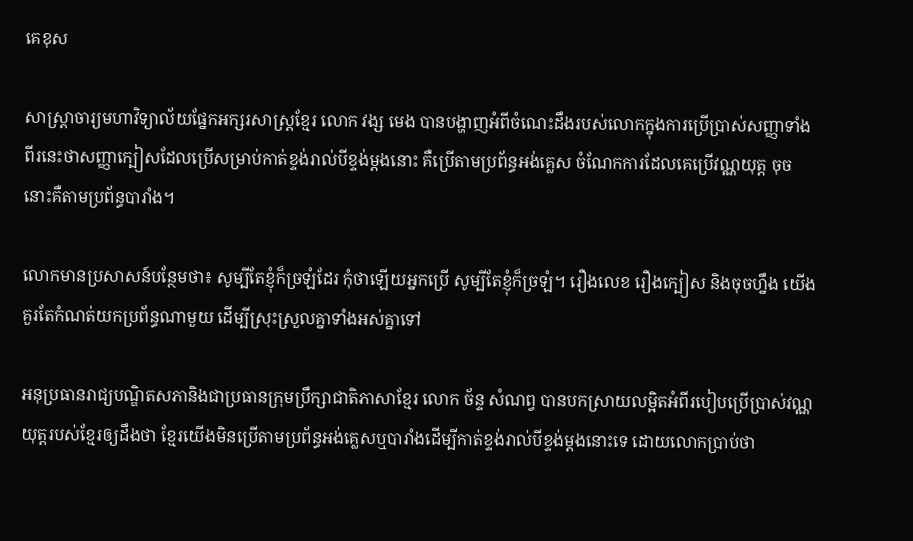គេខុស

សាស្រ្តាចារ្យមហាវិទ្យាល័យផ្នែកអក្សរសាស្រ្តខ្មែរ លោក វង្ស មេង បានបង្ហាញអំពីចំណេះដឹងរបស់លោកក្នុងការប្រើប្រាស់សញ្ញាទាំងពីរនេះថាសញ្ញាក្បៀសដែលប្រើសម្រាប់កាត់ខ្ទង់រាល់បីខ្ទង់ម្តងនោះ គឺប្រើតាមប្រព័ន្ធអង់គ្លេស ចំណែកការដែលគេប្រើវណ្ណយុត្ត ចុច នោះគឺតាមប្រព័ន្ធបារាំង។

លោកមានប្រសាសន៍បន្ថែមថា៖ សូម្បីតែខ្ញុំក៏ច្រឡំដែរ កុំថាឡើយអ្នកប្រើ សូម្បីតែខ្ញុំក៏ច្រឡំ។ រឿងលេខ រឿងក្បៀស និងចុចហ្នឹង យើងគួរតែកំណត់យកប្រព័ន្ធណាមួយ ដើម្បីស្រុះស្រួលគ្នាទាំងអស់គ្នាទៅ

អនុប្រធានរាជ្យបណ្ឌិតសភានិងជាប្រធានក្រុមប្រឹក្សាជាតិភាសាខ្មែរ លោក ច័ន្ទ សំណព្វ បានបកស្រាយលម្អិតអំពីរបៀបប្រើប្រាស់វណ្ណយុត្តរបស់ខ្មែរឲ្យដឹងថា ខ្មែរយើងមិនប្រើតាមប្រព័ន្ធអង់គ្លេសឬបារាំងដើម្បីកាត់ខ្ទង់រាល់បីខ្ទង់ម្តងនោះទេ ដោយលោកប្រាប់ថា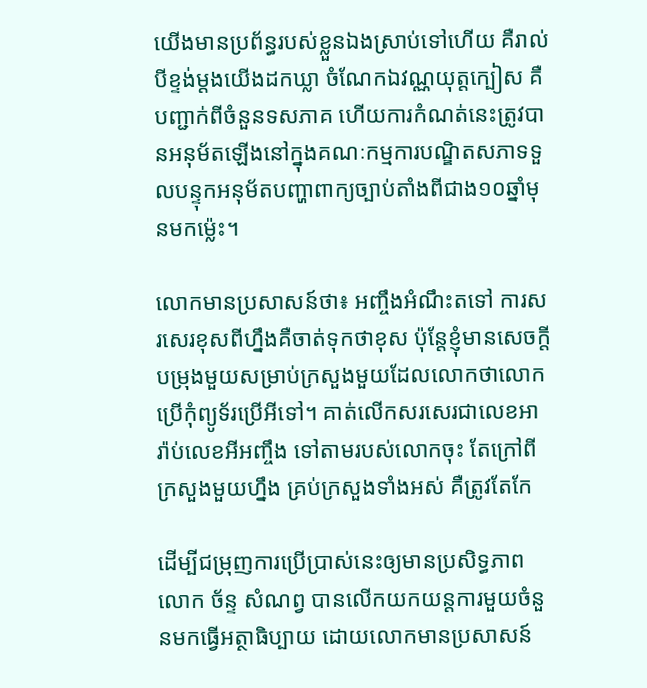យើងមានប្រព័ន្ធរបស់ខ្លួនឯងស្រាប់ទៅហើយ គឺរាល់បីខ្ទង់ម្តងយើងដកឃ្លា ចំណែកឯវណ្ណយុត្តក្បៀស គឺបញ្ជាក់ពីចំនួនទសភាគ ហើយការកំណត់នេះត្រូវបានអនុម័តឡើងនៅក្នុងគណៈកម្មការបណ្ឌិតសភាទទួលបន្ទុកអនុម័តបញ្ហាពាក្យច្បាប់តាំងពីជាង១០ឆ្នាំមុនមកម្ល៉េះ។

លោកមានប្រសាសន៍ថា៖ អញ្ចឹងអំណឹះតទៅ ការសរសេរខុសពីហ្នឹងគឺចាត់ទុកថាខុស ប៉ុន្តែខ្ញុំមានសេចក្តីបម្រុងមួយសម្រាប់ក្រសួងមួយដែលលោកថាលោកប្រើកុំព្យូទ័រប្រើអីទៅ។ គាត់លើកសរសេរជាលេខអារ៉ាប់លេខអីអញ្ចឹង ទៅតាមរបស់លោកចុះ តែក្រៅពីក្រសួងមួយហ្នឹង គ្រប់ក្រសួងទាំងអស់ គឺត្រូវតែកែ

ដើម្បីជម្រុញការប្រើប្រាស់នេះឲ្យមានប្រសិទ្ធភាព លោក ច័ន្ទ សំណព្វ បានលើកយកយន្តការមួយចំនួនមកធ្វើអត្ថាធិប្បាយ ដោយលោកមានប្រសាសន៍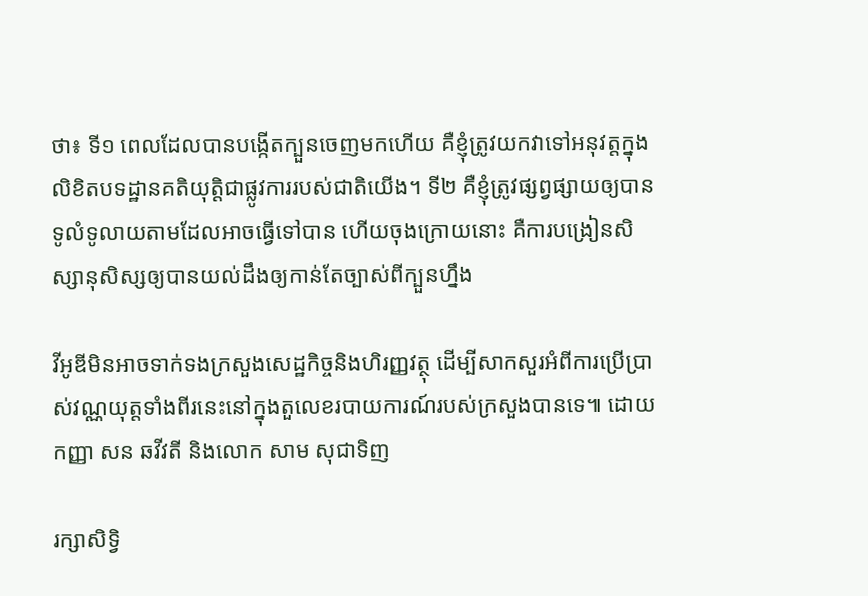ថា៖ ទី១ ពេលដែលបានបង្កើតក្បួនចេញមកហើយ គឺខ្ញុំត្រូវយកវាទៅអនុវត្តក្នុងលិខិតបទដ្ឋានគតិយុត្តិជាផ្លូវការរបស់ជាតិយើង។ ទី២ គឺខ្ញុំត្រូវផ្សព្វផ្សាយឲ្យបានទូលំទូលាយតាមដែលអាចធ្វើទៅបាន ហើយចុងក្រោយនោះ គឺការបង្រៀនសិស្សានុសិស្សឲ្យបានយល់ដឹងឲ្យកាន់តែច្បាស់ពីក្បួនហ្នឹង

វីអូឌីមិនអាចទាក់ទងក្រសួងសេដ្ឋកិច្ចនិងហិរញ្ញវត្ថុ ដើម្បីសាកសួរអំពីការប្រើប្រាស់វណ្ណយុត្តទាំងពីរនេះនៅក្នុងតួលេខរបាយការណ៍របស់ក្រសួងបានទេ៕ ដោយ កញ្ញា សន ឆវីវតី និងលោក សាម សុជាទិញ

រក្សាសិទ្វិ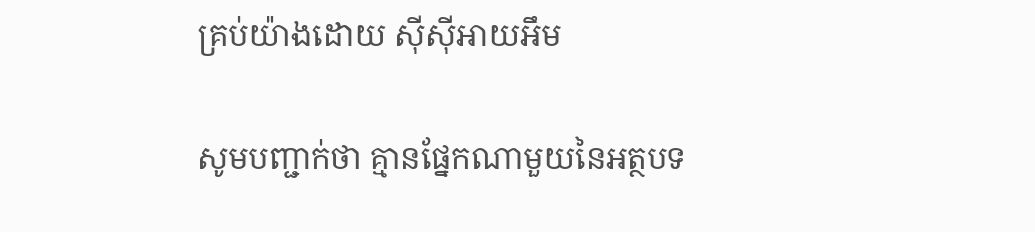គ្រប់យ៉ាងដោយ ស៊ីស៊ីអាយអឹម

សូមបញ្ជាក់ថា គ្មានផ្នែកណាមួយនៃអត្ថបទ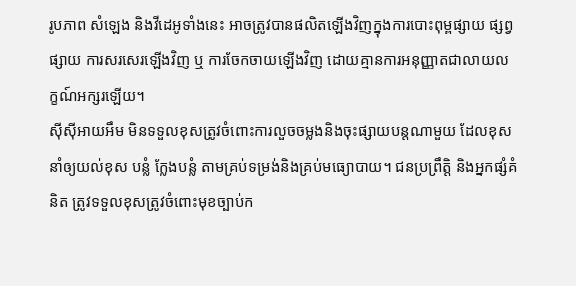រូបភាព សំឡេង និងវីដេអូទាំងនេះ អាចត្រូវបានផលិតឡើងវិញក្នុងការបោះពុម្ពផ្សាយ ផ្សព្វផ្សាយ ការសរសេរឡើងវិញ ឬ ការចែកចាយឡើងវិញ ដោយគ្មានការអនុញ្ញាតជាលាយលក្ខណ៍អក្សរឡើយ។
ស៊ីស៊ីអាយអឹម មិនទទួលខុសត្រូវចំពោះការលួចចម្លងនិងចុះផ្សាយបន្តណាមួយ ដែលខុស នាំឲ្យយល់ខុស បន្លំ ក្លែងបន្លំ តាមគ្រប់ទម្រង់និងគ្រប់មធ្យោបាយ។ ជនប្រព្រឹត្តិ និងអ្នកផ្សំគំនិត ត្រូវទទួលខុសត្រូវចំពោះមុខច្បាប់ក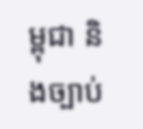ម្ពុជា និងច្បាប់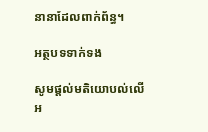នានាដែលពាក់ព័ន្ធ។

អត្ថបទទាក់ទង

សូមផ្ដល់មតិយោបល់លើអ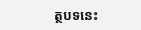ត្ថបទនេះ